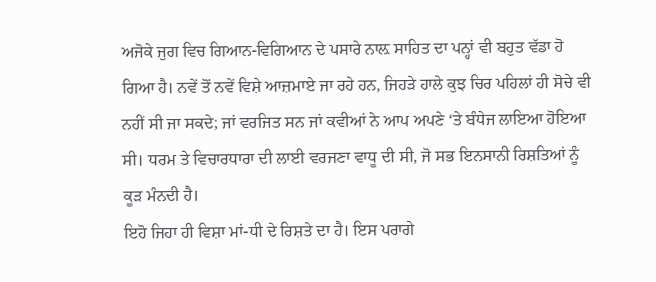ਅਜੋਕੇ ਜੁਗ ਵਿਚ ਗਿਆਨ-ਵਿਗਿਆਨ ਦੇ ਪਸਾਰੇ ਨਾਲ਼ ਸਾਹਿਤ ਦਾ ਪਨ੍ਹਾਂ ਵੀ ਬਹੁਤ ਵੱਡਾ ਹੋ ਗਿਆ ਹੈ। ਨਵੇਂ ਤੋਂ ਨਵੇਂ ਵਿਸ਼ੇ ਆਜ਼ਮਾਏ ਜਾ ਰਹੇ ਹਨ, ਜਿਹੜੇ ਹਾਲੇ ਕੁਝ ਚਿਰ ਪਹਿਲਾਂ ਹੀ ਸੋਚੇ ਵੀ ਨਹੀਂ ਸੀ ਜਾ ਸਕਦੇ; ਜਾਂ ਵਰਜਿਤ ਸਨ ਜਾਂ ਕਵੀਆਂ ਨੇ ਆਪ ਅਪਣੇ ‘ਤੇ ਬੰਧੇਜ ਲਾਇਆ ਹੋਇਆ ਸੀ। ਧਰਮ ਤੇ ਵਿਚਾਰਧਾਰਾ ਦੀ ਲਾਈ ਵਰਜਣਾ ਵਾਧੂ ਦੀ ਸੀ, ਜੋ ਸਭ ਇਨਸਾਨੀ ਰਿਸ਼ਤਿਆਂ ਨੂੰ ਕੂੜ ਮੰਨਦੀ ਹੈ।
ਇਹੋ ਜਿਹਾ ਹੀ ਵਿਸ਼ਾ ਮਾਂ-ਧੀ ਦੇ ਰਿਸ਼ਤੇ ਦਾ ਹੈ। ਇਸ ਪਰਾਗੇ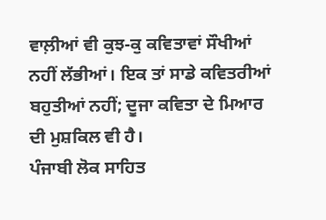ਵਾਲ਼ੀਆਂ ਵੀ ਕੁਝ-ਕੁ ਕਵਿਤਾਵਾਂ ਸੌਖੀਆਂ ਨਹੀਂ ਲੱਭੀਆਂ। ਇਕ ਤਾਂ ਸਾਡੇ ਕਵਿਤਰੀਆਂ ਬਹੁਤੀਆਂ ਨਹੀਂ; ਦੂਜਾ ਕਵਿਤਾ ਦੇ ਮਿਆਰ ਦੀ ਮੁਸ਼ਕਿਲ ਵੀ ਹੈ।
ਪੰਜਾਬੀ ਲੋਕ ਸਾਹਿਤ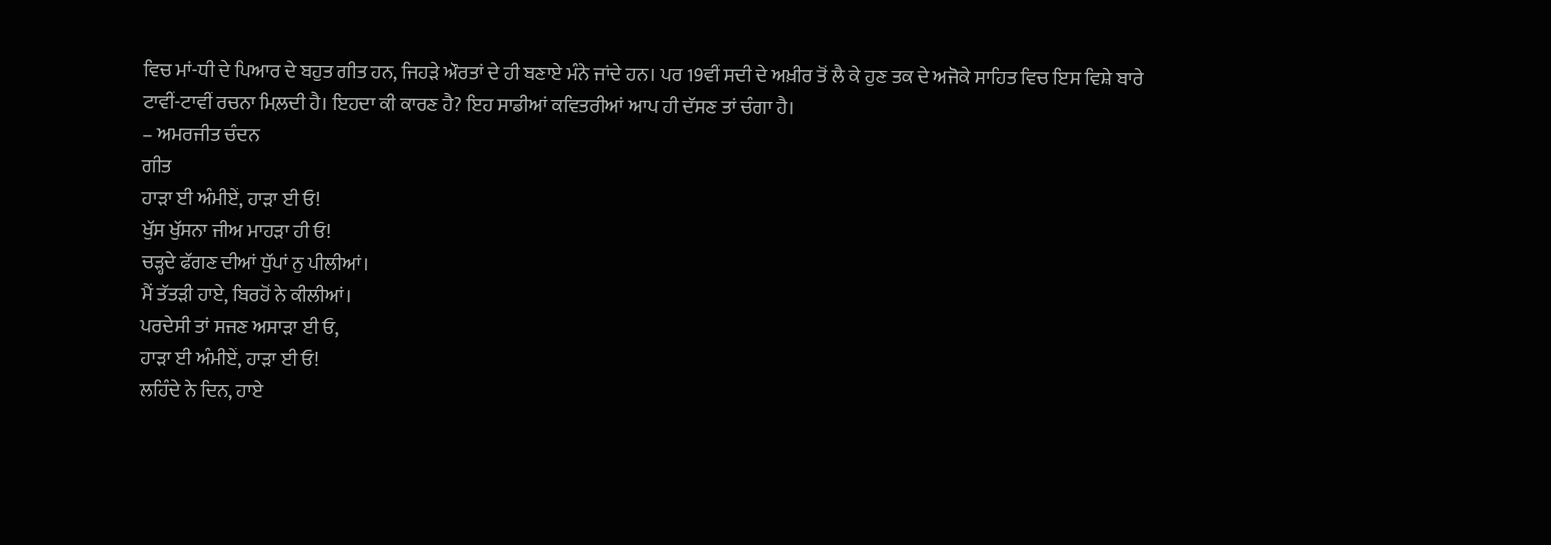ਵਿਚ ਮਾਂ-ਧੀ ਦੇ ਪਿਆਰ ਦੇ ਬਹੁਤ ਗੀਤ ਹਨ, ਜਿਹੜੇ ਔਰਤਾਂ ਦੇ ਹੀ ਬਣਾਏ ਮੰਨੇ ਜਾਂਦੇ ਹਨ। ਪਰ 19ਵੀਂ ਸਦੀ ਦੇ ਅਖ਼ੀਰ ਤੋਂ ਲੈ ਕੇ ਹੁਣ ਤਕ ਦੇ ਅਜੋਕੇ ਸਾਹਿਤ ਵਿਚ ਇਸ ਵਿਸ਼ੇ ਬਾਰੇ ਟਾਵੀਂ-ਟਾਵੀਂ ਰਚਨਾ ਮਿਲ਼ਦੀ ਹੈ। ਇਹਦਾ ਕੀ ਕਾਰਣ ਹੈ? ਇਹ ਸਾਡੀਆਂ ਕਵਿਤਰੀਆਂ ਆਪ ਹੀ ਦੱਸਣ ਤਾਂ ਚੰਗਾ ਹੈ।
– ਅਮਰਜੀਤ ਚੰਦਨ
ਗੀਤ
ਹਾੜਾ ਈ ਅੰਮੀਏਂ, ਹਾੜਾ ਈ ਓ!
ਖੁੱਸ ਖੁੱਸਨਾ ਜੀਅ ਮਾਹੜਾ ਹੀ ਓ!
ਚੜ੍ਹਦੇ ਫੱਗਣ ਦੀਆਂ ਧੁੱਪਾਂ ਨੁ ਪੀਲੀਆਂ।
ਮੈਂ ਤੱਤੜੀ ਹਾਏ, ਬਿਰਹੋਂ ਨੇ ਕੀਲੀਆਂ।
ਪਰਦੇਸੀ ਤਾਂ ਸਜਣ ਅਸਾੜਾ ਈ ਓ,
ਹਾੜਾ ਈ ਅੰਮੀਏਂ, ਹਾੜਾ ਈ ਓ!
ਲਹਿੰਦੇ ਨੇ ਦਿਨ, ਹਾਏ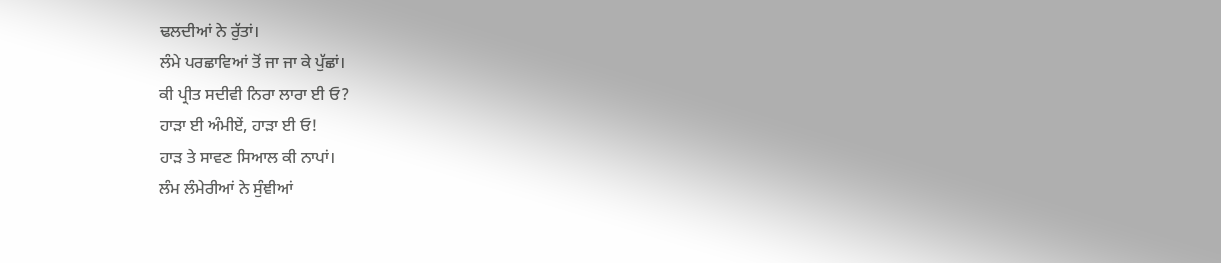ਢਲਦੀਆਂ ਨੇ ਰੁੱਤਾਂ।
ਲੰਮੇ ਪਰਛਾਵਿਆਂ ਤੋਂ ਜਾ ਜਾ ਕੇ ਪੁੱਛਾਂ।
ਕੀ ਪ੍ਰੀਤ ਸਦੀਵੀ ਨਿਰਾ ਲਾਰਾ ਈ ਓ?
ਹਾੜਾ ਈ ਅੰਮੀਏਂ, ਹਾੜਾ ਈ ਓ!
ਹਾੜ ਤੇ ਸਾਵਣ ਸਿਆਲ ਕੀ ਨਾਪਾਂ।
ਲੰਮ ਲੰਮੇਰੀਆਂ ਨੇ ਸੁੰਞੀਆਂ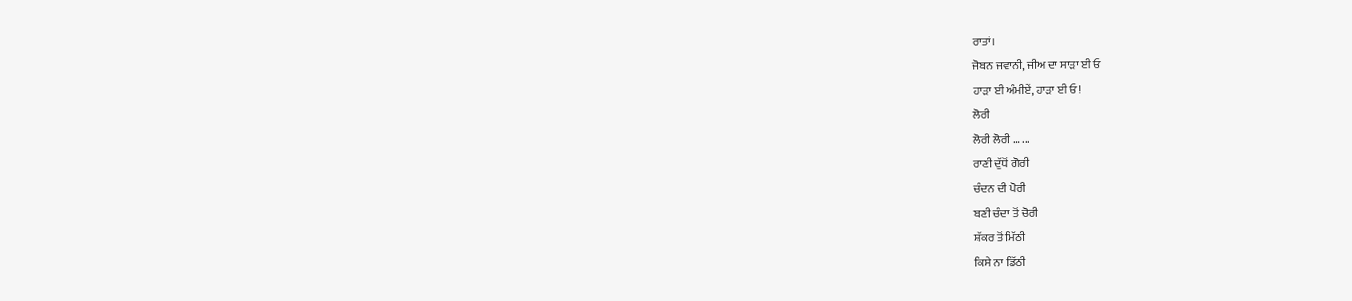ਰਾਤਾਂ।
ਜੋਬਨ ਜਵਾਨੀ, ਜੀਅ ਦਾ ਸਾੜਾ ਈ ਓ
ਹਾੜਾ ਈ ਅੰਮੀਏਂ, ਹਾੜਾ ਈ ਓ!
ਲੋਰੀ
ਲੋਰੀ ਲੋਰੀ … ...
ਰਾਣੀ ਦੁੱਧੋਂ ਗੋਰੀ
ਚੰਦਨ ਦੀ ਪੋਰੀ
ਬਣੀ ਚੰਦਾ ਤੋਂ ਚੋਰੀ
ਸ਼ੱਕਰ ਤੋਂ ਮਿੱਠੀ
ਕਿਸੇ ਨਾ ਡਿੱਠੀ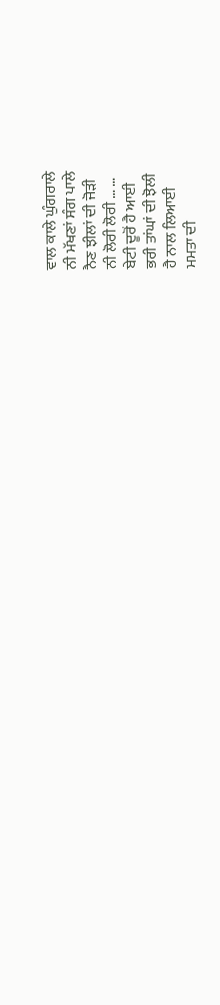ਵਾਲ ਕਾਲੇ ਘੁੰਗਰਾਲੇ
ਨੀ ਮੱਖਣਾਂ ਸੰਗ ਪਾਲੇ
ਨੈਣ ਝੀਲਾਂ ਦੀ ਜੋੜੀ
ਨੀ ਲੋਰੀ ਲੋਰੀ … …
ਬੇਟੀ ਦੂਰੋਂ ਹੈ ਆਈ
ਭਰੀ ਤਾਂਘਾਂ ਦੀ ਝੋਲੀ
ਹੈ ਨਾਲ ਲਿਆਈ
ਮਮਤਾ ਦੀ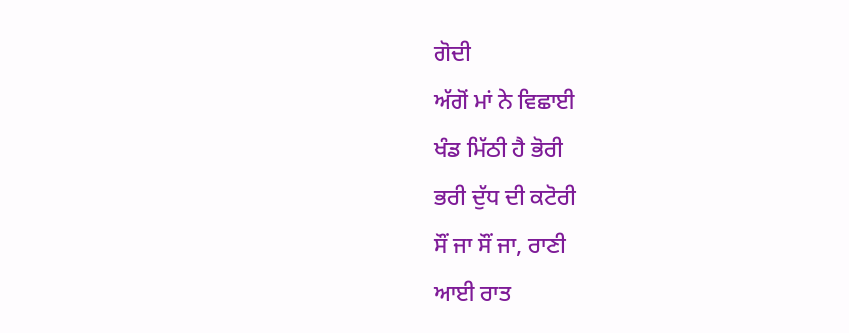ਗੋਦੀ
ਅੱਗੋਂ ਮਾਂ ਨੇ ਵਿਛਾਈ
ਖੰਡ ਮਿੱਠੀ ਹੈ ਭੋਰੀ
ਭਰੀ ਦੁੱਧ ਦੀ ਕਟੋਰੀ
ਸੌਂ ਜਾ ਸੌਂ ਜਾ, ਰਾਣੀ
ਆਈ ਰਾਤ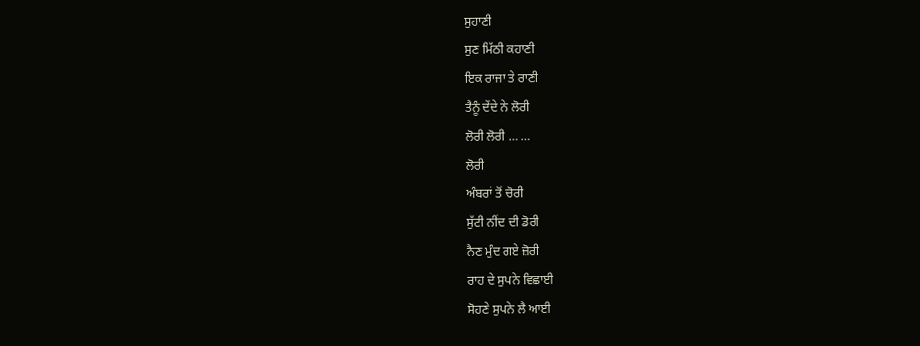ਸੁਹਾਣੀ
ਸੁਣ ਮਿੱਠੀ ਕਹਾਣੀ
ਇਕ ਰਾਜਾ ਤੇ ਰਾਣੀ
ਤੈਨੂੰ ਦੇਂਦੇ ਨੇ ਲੋਰੀ
ਲੋਰੀ ਲੋਰੀ … …
ਲੋਰੀ
ਅੰਬਰਾਂ ਤੋਂ ਚੋਰੀ
ਸੁੱਟੀ ਨੀਂਦ ਦੀ ਡੋਰੀ
ਨੈਣ ਮੁੰਦ ਗਏ ਜ਼ੋਰੀ
ਰਾਹ ਦੇ ਸੁਪਨੇ ਵਿਛਾਈ
ਸੋਹਣੇ ਸੁਪਨੇ ਲੈ ਆਈ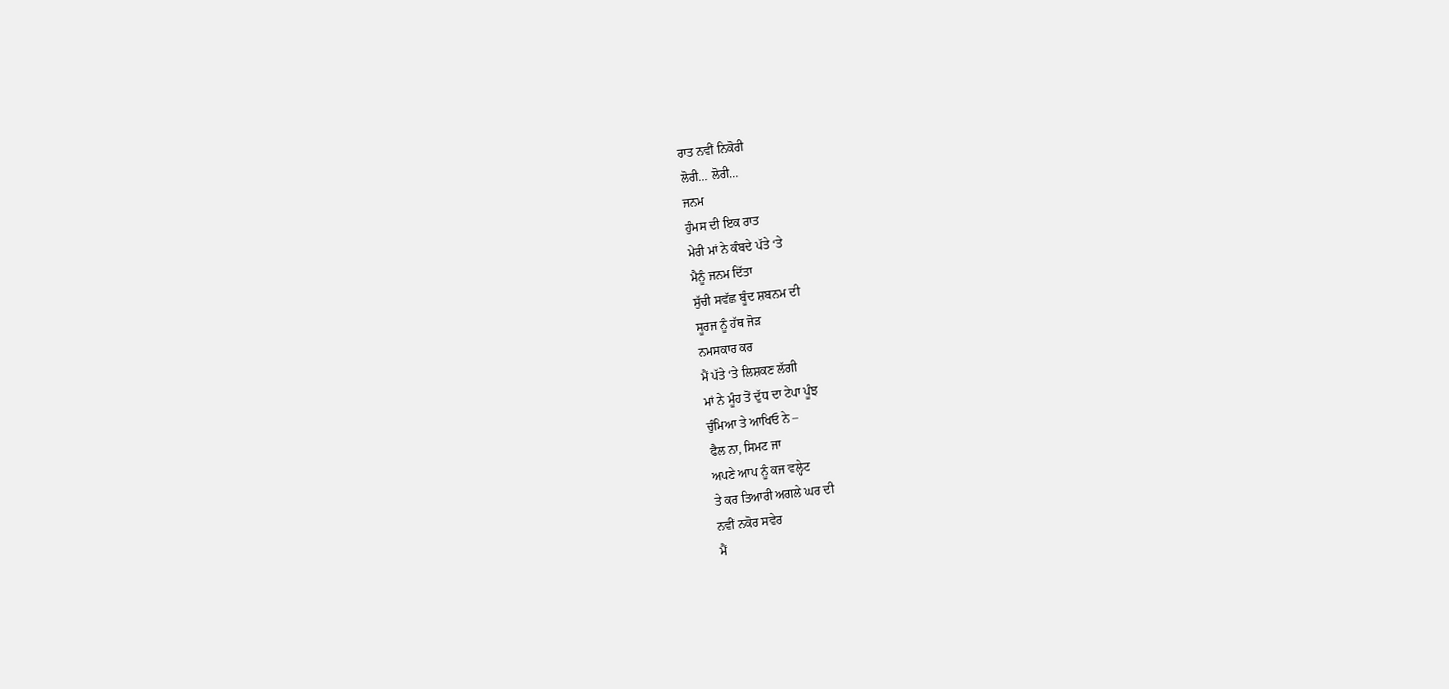ਰਾਤ ਨਵੀਂ ਨਿਕੋਰੀ
ਲੋਰੀ… ਲੋਰੀ…
ਜਨਮ
ਹੁੰਮਸ ਦੀ ਇਕ ਰਾਤ
ਮੇਰੀ ਮਾਂ ਨੇ ਕੰਬਦੇ ਪੱਤੇ ‘ਤੇ
ਮੈਨੂੰ ਜਨਮ ਦਿੱਤਾ
ਸੁੱਚੀ ਸਵੱਛ ਬੂੰਦ ਸ਼ਬਨਮ ਦੀ
ਸੂਰਜ ਨੂੰ ਹੱਥ ਜੋੜ
ਨਮਸਕਾਰ ਕਰ
ਮੈਂ ਪੱਤੇ ‘ਤੇ ਲਿਸ਼ਕਣ ਲੱਗੀ
ਮਾਂ ਨੇ ਮੂੰਹ ਤੋਂ ਦੁੱਧ ਦਾ ਟੇਪਾ ਪੂੰਝ
ਚੁੰਮਿਆ ਤੇ ਆਖਿਓ ਨੇ –
ਫੈਲ ਨਾ, ਸਿਮਟ ਜਾ
ਅਪਣੇ ਆਪ ਨੂੰ ਕਜ ਵਲ੍ਹੇਟ
ਤੇ ਕਰ ਤਿਆਰੀ ਅਗਲੇ ਘਰ ਦੀ
ਨਵੀਂ ਨਕੋਰ ਸਵੇਰ
ਮੈਂ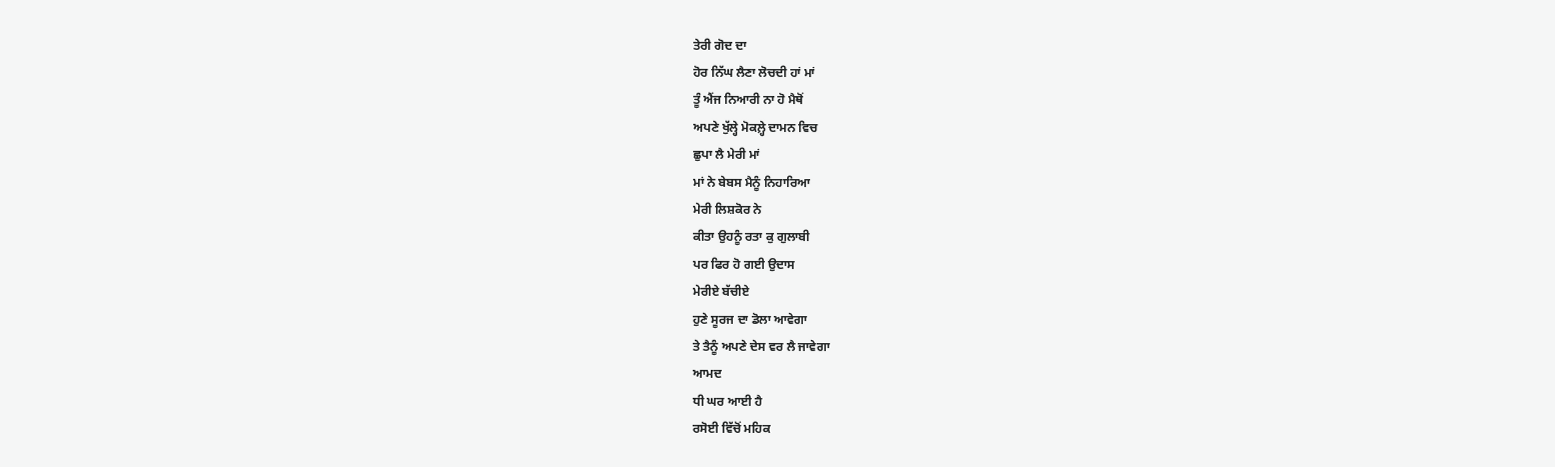ਤੇਰੀ ਗੋਦ ਦਾ
ਹੋਰ ਨਿੱਘ ਲੈਣਾ ਲੋਚਦੀ ਹਾਂ ਮਾਂ
ਤੂੰ ਐਂਜ ਨਿਆਰੀ ਨਾ ਹੋ ਮੈਥੋਂ
ਅਪਣੇ ਖੁੱਲ੍ਹੇ ਮੋਕਲ਼੍ਹੇ ਦਾਮਨ ਵਿਚ
ਛੁਪਾ ਲੈ ਮੇਰੀ ਮਾਂ
ਮਾਂ ਨੇ ਬੇਬਸ ਮੈਨੂੰ ਨਿਹਾਰਿਆ
ਮੇਰੀ ਲਿਸ਼ਕੋਰ ਨੇ
ਕੀਤਾ ਉਹਨੂੰ ਰਤਾ ਕੁ ਗੁਲਾਬੀ
ਪਰ ਫਿਰ ਹੋ ਗਈ ਉਦਾਸ
ਮੇਰੀਏ ਬੱਚੀਏ
ਹੁਣੇ ਸੂਰਜ ਦਾ ਡੋਲਾ ਆਵੇਗਾ
ਤੇ ਤੈਨੂੰ ਅਪਣੇ ਦੇਸ ਵਰ ਲੈ ਜਾਵੇਗਾ
ਆਮਦ
ਧੀ ਘਰ ਆਈ ਹੈ
ਰਸੋਈ ਵਿੱਚੋਂ ਮਹਿਕ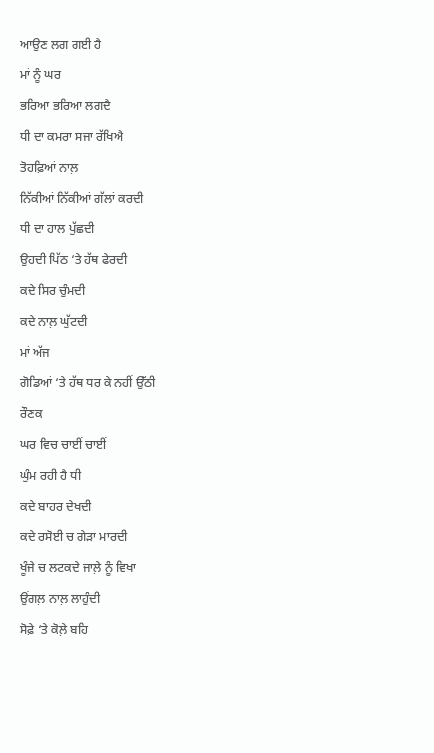ਆਉਣ ਲਗ ਗਈ ਹੈ
ਮਾਂ ਨੂੰ ਘਰ
ਭਰਿਆ ਭਰਿਆ ਲਗਦੈ
ਧੀ ਦਾ ਕਮਰਾ ਸਜਾ ਰੱਖਿਐ
ਤੋਹਫ਼ਿਆਂ ਨਾਲ਼
ਨਿੱਕੀਆਂ ਨਿੱਕੀਆਂ ਗੱਲਾਂ ਕਰਦੀ
ਧੀ ਦਾ ਹਾਲ ਪੁੱਛਦੀ
ਉਹਦੀ ਪਿੱਠ ‘ਤੇ ਹੱਥ ਫੇਰਦੀ
ਕਦੇ ਸਿਰ ਚੁੰਮਦੀ
ਕਦੇ ਨਾਲ਼ ਘੁੱਟਦੀ
ਮਾਂ ਅੱਜ
ਗੋਡਿਆਂ ‘ਤੇ ਹੱਥ ਧਰ ਕੇ ਨਹੀਂ ਉੱਠੀ
ਰੌਣਕ
ਘਰ ਵਿਚ ਚਾਈਂ ਚਾਈਂ
ਘੁੰਮ ਰਹੀ ਹੈ ਧੀ
ਕਦੇ ਬਾਹਰ ਦੇਖਦੀ
ਕਦੇ ਰਸੋਈ ਚ ਗੇੜਾ ਮਾਰਦੀ
ਖੂੰਜੇ ਚ ਲਟਕਦੇ ਜਾਲ਼ੇ ਨੂੰ ਵਿਖਾ
ਉਂਗਲ਼ ਨਾਲ਼ ਲਾਹੁੰਦੀ
ਸੋਫ਼ੇ ‘ਤੇ ਕੋਲ਼ੇ ਬਹਿ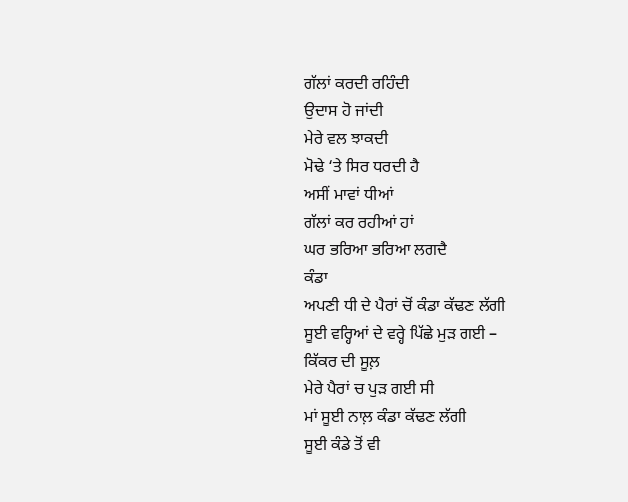ਗੱਲਾਂ ਕਰਦੀ ਰਹਿੰਦੀ
ਉਦਾਸ ਹੋ ਜਾਂਦੀ
ਮੇਰੇ ਵਲ ਝਾਕਦੀ
ਮੋਢੇ ‘ਤੇ ਸਿਰ ਧਰਦੀ ਹੈ
ਅਸੀਂ ਮਾਵਾਂ ਧੀਆਂ
ਗੱਲਾਂ ਕਰ ਰਹੀਆਂ ਹਾਂ
ਘਰ ਭਰਿਆ ਭਰਿਆ ਲਗਦੈ
ਕੰਡਾ
ਅਪਣੀ ਧੀ ਦੇ ਪੈਰਾਂ ਚੋਂ ਕੰਡਾ ਕੱਢਣ ਲੱਗੀ
ਸੂਈ ਵਰ੍ਹਿਆਂ ਦੇ ਵਰ੍ਹੇ ਪਿੱਛੇ ਮੁੜ ਗਈ –
ਕਿੱਕਰ ਦੀ ਸੂਲ਼
ਮੇਰੇ ਪੈਰਾਂ ਚ ਪੁੜ ਗਈ ਸੀ
ਮਾਂ ਸੂਈ ਨਾਲ਼ ਕੰਡਾ ਕੱਢਣ ਲੱਗੀ
ਸੂਈ ਕੰਡੇ ਤੋਂ ਵੀ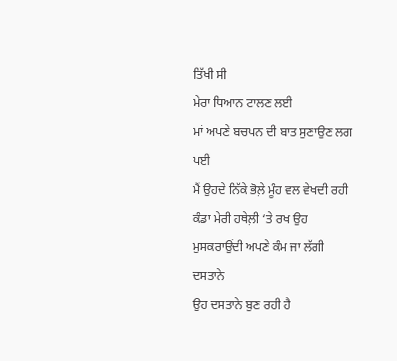ਤਿੱਖੀ ਸੀ
ਮੇਰਾ ਧਿਆਨ ਟਾਲਣ ਲਈ
ਮਾਂ ਅਪਣੇ ਬਚਪਨ ਦੀ ਬਾਤ ਸੁਣਾਉਣ ਲਗ ਪਈ
ਮੈਂ ਉਹਦੇ ਨਿੱਕੇ ਭੋਲ਼ੇ ਮੂੰਹ ਵਲ ਵੇਖਦੀ ਰਹੀ
ਕੰਡਾ ਮੇਰੀ ਹਥੇਲ਼ੀ ‘ਤੇ ਰਖ ਉਹ
ਮੁਸਕਰਾਉਂਦੀ ਅਪਣੇ ਕੰਮ ਜਾ ਲੱਗੀ
ਦਸਤਾਨੇ
ਉਹ ਦਸਤਾਨੇ ਬੁਣ ਰਹੀ ਹੈ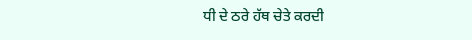ਧੀ ਦੇ ਠਰੇ ਹੱਥ ਚੇਤੇ ਕਰਦੀ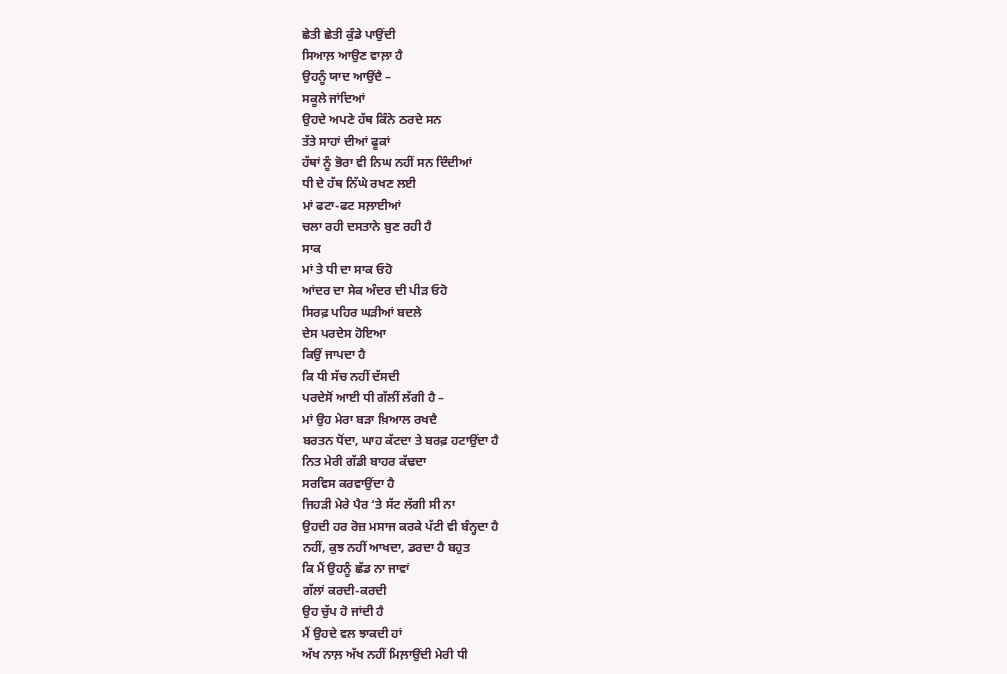ਛੇਤੀ ਛੇਤੀ ਕੁੰਡੇ ਪਾਉਂਦੀ
ਸਿਆਲ਼ ਆਉਣ ਵਾਲ਼ਾ ਹੈ
ਉਹਨੂੰ ਯਾਦ ਆਉਂਦੈ –
ਸਕੂਲੇ ਜਾਂਦਿਆਂ
ਉਹਦੇ ਅਪਣੇ ਹੱਥ ਕਿੰਨੇ ਠਰਦੇ ਸਨ
ਤੱਤੇ ਸਾਹਾਂ ਦੀਆਂ ਫੂਕਾਂ
ਹੱਥਾਂ ਨੂੰ ਭੋਰਾ ਵੀ ਨਿਘ ਨਹੀਂ ਸਨ ਦਿੰਦੀਆਂ
ਧੀ ਦੇ ਹੱਥ ਨਿੱਘੇ ਰਖਣ ਲਈ
ਮਾਂ ਫਟਾ-ਫਟ ਸਲ਼ਾਈਆਂ
ਚਲਾ ਰਹੀ ਦਸਤਾਨੇ ਬੁਣ ਰਹੀ ਹੈ
ਸਾਕ
ਮਾਂ ਤੇ ਧੀ ਦਾ ਸਾਕ ਓਹੋ
ਆਂਦਰ ਦਾ ਸੇਕ ਅੰਦਰ ਦੀ ਪੀੜ ਓਹੋ
ਸਿਰਫ਼ ਪਹਿਰ ਘੜੀਆਂ ਬਦਲੇ
ਦੇਸ ਪਰਦੇਸ ਹੋਇਆ
ਕਿਉਂ ਜਾਪਦਾ ਹੈ
ਕਿ ਧੀ ਸੱਚ ਨਹੀਂ ਦੱਸਦੀ
ਪਰਦੇਸੋਂ ਆਈ ਧੀ ਗੱਲੀਂ ਲੱਗੀ ਹੈ –
ਮਾਂ ਉਹ ਮੇਰਾ ਬੜਾ ਖ਼ਿਆਲ ਰਖਦੈ
ਬਰਤਨ ਧੋਂਦਾ, ਘਾਹ ਕੱਟਦਾ ਤੇ ਬਰਫ਼ ਹਟਾਉਂਦਾ ਹੈ
ਨਿਤ ਮੇਰੀ ਗੱਡੀ ਬਾਹਰ ਕੱਢਦਾ
ਸਰਵਿਸ ਕਰਵਾਉਂਦਾ ਹੈ
ਜਿਹੜੀ ਮੇਰੇ ਪੈਰ ‘ਤੇ ਸੱਟ ਲੱਗੀ ਸੀ ਨਾ
ਉਹਦੀ ਹਰ ਰੋਜ਼ ਮਸਾਜ ਕਰਕੇ ਪੱਟੀ ਵੀ ਬੰਨ੍ਹਦਾ ਹੈ
ਨਹੀਂ, ਕੁਝ ਨਹੀਂ ਆਖਦਾ, ਡਰਦਾ ਹੈ ਬਹੁਤ
ਕਿ ਮੈਂ ਉਹਨੂੰ ਛੱਡ ਨਾ ਜਾਵਾਂ
ਗੱਲਾਂ ਕਰਦੀ-ਕਰਦੀ
ਉਹ ਚੁੱਪ ਹੋ ਜਾਂਦੀ ਹੈ
ਮੈਂ ਉਹਦੇ ਵਲ ਝਾਕਦੀ ਹਾਂ
ਅੱਖ ਨਾਲ਼ ਅੱਖ ਨਹੀਂ ਮਿਲ਼ਾਉਂਦੀ ਮੇਰੀ ਧੀ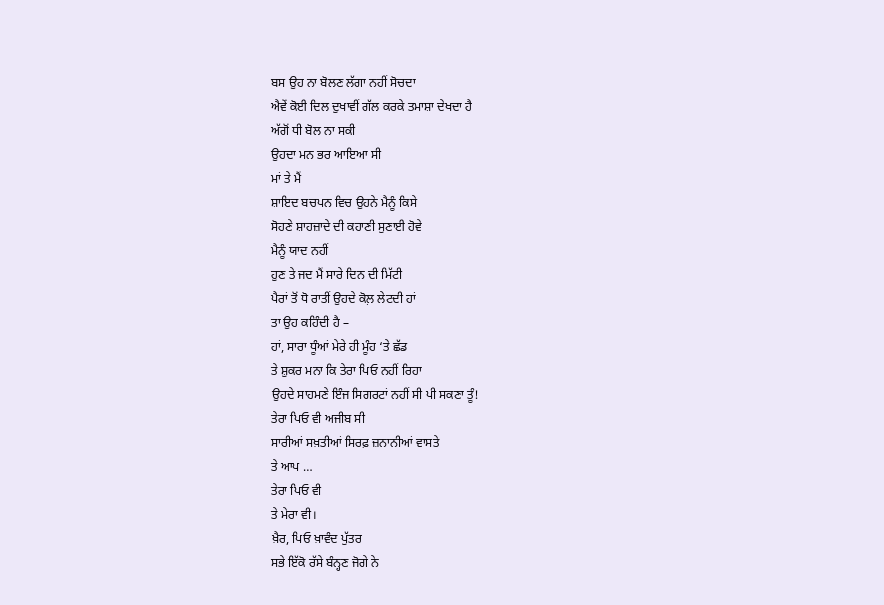ਬਸ ਉਹ ਨਾ ਬੋਲਣ ਲੱਗਾ ਨਹੀਂ ਸੋਚਦਾ
ਐਵੇਂ ਕੋਈ ਦਿਲ ਦੁਖਾਵੀਂ ਗੱਲ ਕਰਕੇ ਤਮਾਸ਼ਾ ਦੇਖਦਾ ਹੈ
ਅੱਗੋਂ ਧੀ ਬੋਲ ਨਾ ਸਕੀ
ਉਹਦਾ ਮਨ ਭਰ ਆਇਆ ਸੀ
ਮਾਂ ਤੇ ਮੈਂ
ਸ਼ਾਇਦ ਬਚਪਨ ਵਿਚ ਉਹਨੇ ਮੈਨੂੰ ਕਿਸੇ
ਸੋਹਣੇ ਸ਼ਾਹਜ਼ਾਦੇ ਦੀ ਕਹਾਣੀ ਸੁਣਾਈ ਹੋਵੇ
ਮੈਨੂੰ ਯਾਦ ਨਹੀਂ
ਹੁਣ ਤੇ ਜਦ ਮੈਂ ਸਾਰੇ ਦਿਨ ਦੀ ਮਿੱਟੀ
ਪੈਰਾਂ ਤੋਂ ਧੋ ਰਾਤੀਂ ਉਹਦੇ ਕੋਲ਼ ਲੇਟਦੀ ਹਾਂ
ਤਾ ਉਹ ਕਹਿੰਦੀ ਹੈ –
ਹਾਂ, ਸਾਰਾ ਧੂੰਆਂ ਮੇਰੇ ਹੀ ਮੂੰਹ ‘ਤੇ ਛੱਡ
ਤੇ ਸ਼ੁਕਰ ਮਨਾ ਕਿ ਤੇਰਾ ਪਿਓ ਨਹੀਂ ਰਿਹਾ
ਉਹਦੇ ਸਾਹਮਣੇ ਇੰਜ ਸਿਗਰਟਾਂ ਨਹੀਂ ਸੀ ਪੀ ਸਕਣਾ ਤੂੰ!
ਤੇਰਾ ਪਿਓ ਵੀ ਅਜੀਬ ਸੀ
ਸਾਰੀਆਂ ਸਖ਼ਤੀਆਂ ਸਿਰਫ਼ ਜ਼ਨਾਨੀਆਂ ਵਾਸਤੇ
ਤੇ ਆਪ …
ਤੇਰਾ ਪਿਓ ਵੀ
ਤੇ ਮੇਰਾ ਵੀ।
ਖ਼ੈਰ, ਪਿਓ ਖ਼ਾਵੰਦ ਪੁੱਤਰ
ਸਭੇ ਇੱਕੋ ਰੱਸੇ ਬੰਨ੍ਹਣ ਜੋਗੇ ਨੇ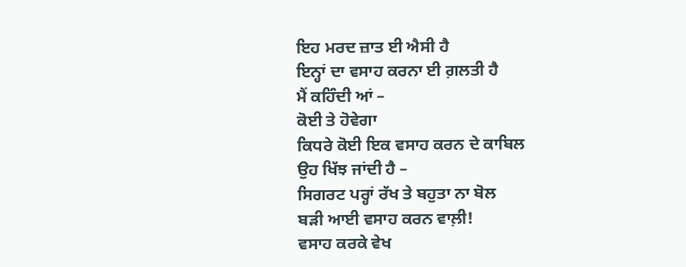ਇਹ ਮਰਦ ਜ਼ਾਤ ਈ ਐਸੀ ਹੈ
ਇਨ੍ਹਾਂ ਦਾ ਵਸਾਹ ਕਰਨਾ ਈ ਗ਼ਲਤੀ ਹੈ
ਮੈਂ ਕਹਿੰਦੀ ਆਂ –
ਕੋਈ ਤੇ ਹੋਵੇਗਾ
ਕਿਧਰੇ ਕੋਈ ਇਕ ਵਸਾਹ ਕਰਨ ਦੇ ਕਾਬਿਲ
ਉਹ ਖਿੱਝ ਜਾਂਦੀ ਹੈ –
ਸਿਗਰਟ ਪਰ੍ਹਾਂ ਰੱਖ ਤੇ ਬਹੁਤਾ ਨਾ ਬੋਲ
ਬੜੀ ਆਈ ਵਸਾਹ ਕਰਨ ਵਾਲ਼ੀ!
ਵਸਾਹ ਕਰਕੇ ਵੇਖ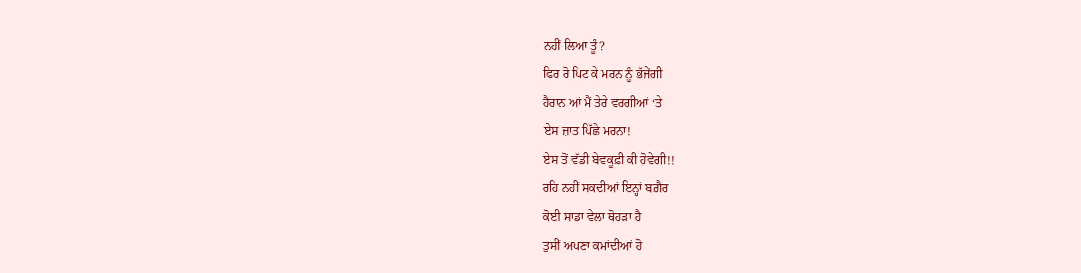ਨਹੀਂ ਲਿਆ ਤੂੰ?
ਫਿਰ ਰੋ ਪਿਟ ਕੇ ਮਰਨ ਨੂੰ ਭੱਜੇਂਗੀ
ਹੈਰਾਨ ਆਂ ਮੈਂ ਤੇਰੇ ਵਰਗੀਆਂ ‘ਤੇ
ਏਸ ਜ਼ਾਤ ਪਿੱਛੇ ਮਰਨਾ!
ਏਸ ਤੋਂ ਵੱਡੀ ਬੇਵਕੂਫ਼ੀ ਕੀ ਹੋਵੇਗੀ!!
ਰਹਿ ਨਹੀਂ ਸਕਦੀਆਂ ਇਨ੍ਹਾਂ ਬਗ਼ੈਰ
ਕੋਈ ਸਾਡਾ ਵੇਲਾ ਥੋਹੜਾ ਹੈ
ਤੁਸੀਂ ਅਪਣਾ ਕਮਾਂਦੀਆਂ ਹੋ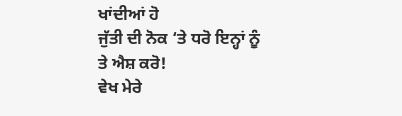ਖਾਂਦੀਆਂ ਹੋ
ਜੁੱਤੀ ਦੀ ਨੋਕ ‘ਤੇ ਧਰੋ ਇਨ੍ਹਾਂ ਨੂੰ
ਤੇ ਐਸ਼ ਕਰੋ!
ਵੇਖ ਮੇਰੇ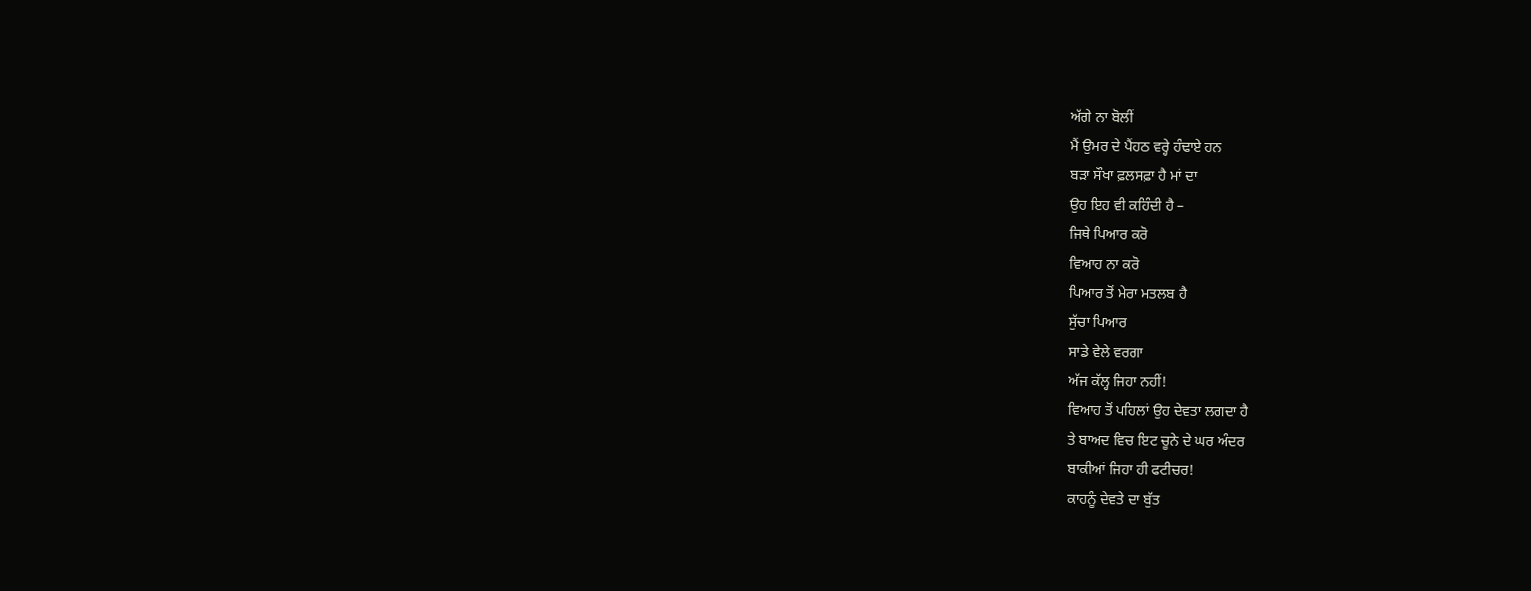ਅੱਗੇ ਨਾ ਬੋਲੀਂ
ਮੈਂ ਉਮਰ ਦੇ ਪੈਂਹਠ ਵਰ੍ਹੇ ਹੰਢਾਏ ਹਨ
ਬੜਾ ਸੌਖਾ ਫ਼ਲਸਫ਼ਾ ਹੈ ਮਾਂ ਦਾ
ਉਹ ਇਹ ਵੀ ਕਹਿੰਦੀ ਹੈ –
ਜਿਥੇ ਪਿਆਰ ਕਰੋ
ਵਿਆਹ ਨਾ ਕਰੋ
ਪਿਆਰ ਤੋਂ ਮੇਰਾ ਮਤਲਬ ਹੈ
ਸੁੱਚਾ ਪਿਆਰ
ਸਾਡੇ ਵੇਲੇ ਵਰਗਾ
ਅੱਜ ਕੱਲ੍ਹ ਜਿਹਾ ਨਹੀਂ!
ਵਿਆਹ ਤੋਂ ਪਹਿਲਾਂ ਉਹ ਦੇਵਤਾ ਲਗਦਾ ਹੈ
ਤੇ ਬਾਅਦ ਵਿਚ ਇਟ ਚੂਨੇ ਦੇ ਘਰ ਅੰਦਰ
ਬਾਕੀਆਂ ਜਿਹਾ ਹੀ ਫਟੀਚਰ!
ਕਾਹਨੂੰ ਦੇਵਤੇ ਦਾ ਬੁੱਤ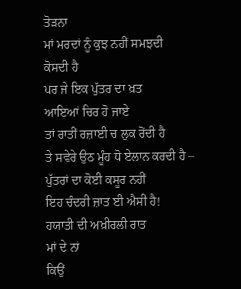ਤੋੜਨਾ
ਮਾਂ ਮਰਦਾਂ ਨੂੰ ਕੁਝ ਨਹੀਂ ਸਮਝਦੀ
ਕੋਸਦੀ ਹੈ
ਪਰ ਜੇ ਇਕ ਪੁੱਤਰ ਦਾ ਖ਼ਤ
ਆਇਆਂ ਚਿਰ ਹੋ ਜਾਏ
ਤਾਂ ਰਾਤੀਂ ਰਜ਼ਾਈ ਚ ਲੁਕ ਰੋਂਦੀ ਹੈ
ਤੇ ਸਵੇਰੇ ਉਠ ਮੂੰਹ ਧੋ ਏਲਾਨ ਕਰਦੀ ਹੈ –
ਪੁੱਤਰਾਂ ਦਾ ਕੋਈ ਕਸੂਰ ਨਹੀਂ
ਇਹ ਚੰਦਰੀ ਜ਼ਾਤ ਈ ਐਸੀ ਹੈ!
ਹਯਾਤੀ ਦੀ ਅਖ਼ੀਰਲੀ ਰਾਤ
ਮਾਂ ਦੇ ਨਾਂ
ਕਿਉਂ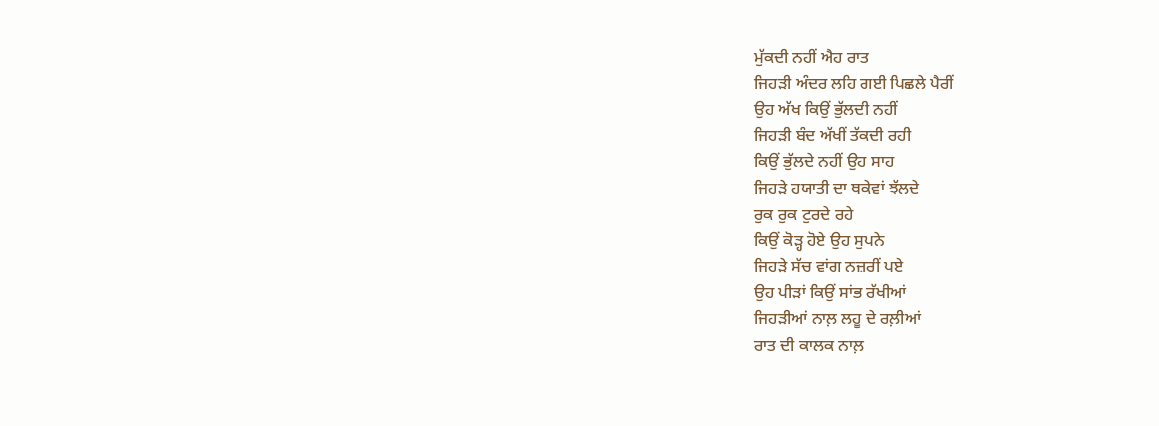ਮੁੱਕਦੀ ਨਹੀਂ ਐਹ ਰਾਤ
ਜਿਹੜੀ ਅੰਦਰ ਲਹਿ ਗਈ ਪਿਛਲੇ ਪੈਰੀਂ
ਉਹ ਅੱਖ ਕਿਉਂ ਭੁੱਲਦੀ ਨਹੀਂ
ਜਿਹੜੀ ਬੰਦ ਅੱਖੀਂ ਤੱਕਦੀ ਰਹੀ
ਕਿਉਂ ਭੁੱਲਦੇ ਨਹੀਂ ਉਹ ਸਾਹ
ਜਿਹੜੇ ਹਯਾਤੀ ਦਾ ਥਕੇਵਾਂ ਝੱਲਦੇ
ਰੁਕ ਰੁਕ ਟੁਰਦੇ ਰਹੇ
ਕਿਉਂ ਕੋੜ੍ਹ ਹੋਏ ਉਹ ਸੁਪਨੇ
ਜਿਹੜੇ ਸੱਚ ਵਾਂਗ ਨਜ਼ਰੀਂ ਪਏ
ਉਹ ਪੀੜਾਂ ਕਿਉਂ ਸਾਂਭ ਰੱਖੀਆਂ
ਜਿਹੜੀਆਂ ਨਾਲ਼ ਲਹੂ ਦੇ ਰਲ਼ੀਆਂ
ਰਾਤ ਦੀ ਕਾਲਕ ਨਾਲ਼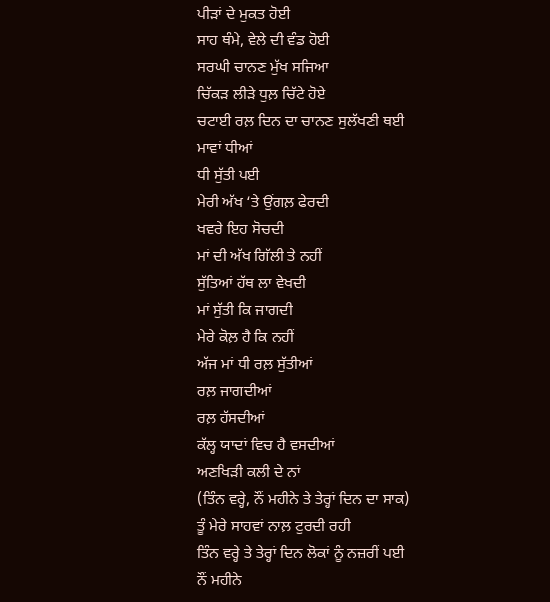ਪੀੜਾਂ ਦੇ ਮੁਕਤ ਹੋਈ
ਸਾਹ ਥੰਮੇ, ਵੇਲੇ ਦੀ ਵੰਡ ਹੋਈ
ਸਰਘੀ ਚਾਨਣ ਮੁੱਖ ਸਜਿਆ
ਚਿੱਕੜ ਲੀੜੇ ਧੁਲ਼ ਚਿੱਟੇ ਹੋਏ
ਚਟਾਈ ਰਲ਼ ਦਿਨ ਦਾ ਚਾਨਣ ਸੁਲੱਖਣੀ ਥਈ
ਮਾਵਾਂ ਧੀਆਂ
ਧੀ ਸੁੱਤੀ ਪਈ
ਮੇਰੀ ਅੱਖ ‘ਤੇ ਉਂਗਲ਼ ਫੇਰਦੀ
ਖਵਰੇ ਇਹ ਸੋਚਦੀ
ਮਾਂ ਦੀ ਅੱਖ ਗਿੱਲੀ ਤੇ ਨਹੀਂ
ਸੁੱਤਿਆਂ ਹੱਥ ਲਾ ਵੇਖਦੀ
ਮਾਂ ਸੁੱਤੀ ਕਿ ਜਾਗਦੀ
ਮੇਰੇ ਕੋਲ਼ ਹੈ ਕਿ ਨਹੀਂ
ਅੱਜ ਮਾਂ ਧੀ ਰਲ਼ ਸੁੱਤੀਆਂ
ਰਲ਼ ਜਾਗਦੀਆਂ
ਰਲ਼ ਹੱਸਦੀਆਂ
ਕੱਲ੍ਹ ਯਾਦਾਂ ਵਿਚ ਹੈ ਵਸਦੀਆਂ
ਅਣਖਿੜੀ ਕਲੀ ਦੇ ਨਾਂ
(ਤਿੰਨ ਵਰ੍ਹੇ, ਨੌਂ ਮਹੀਨੇ ਤੇ ਤੇਰ੍ਹਾਂ ਦਿਨ ਦਾ ਸਾਕ)
ਤੂੰ ਮੇਰੇ ਸਾਹਵਾਂ ਨਾਲ਼ ਟੁਰਦੀ ਰਹੀ
ਤਿੰਨ ਵਰ੍ਹੇ ਤੇ ਤੇਰ੍ਹਾਂ ਦਿਨ ਲੋਕਾਂ ਨੂੰ ਨਜ਼ਰੀਂ ਪਈ
ਨੌਂ ਮਹੀਨੇ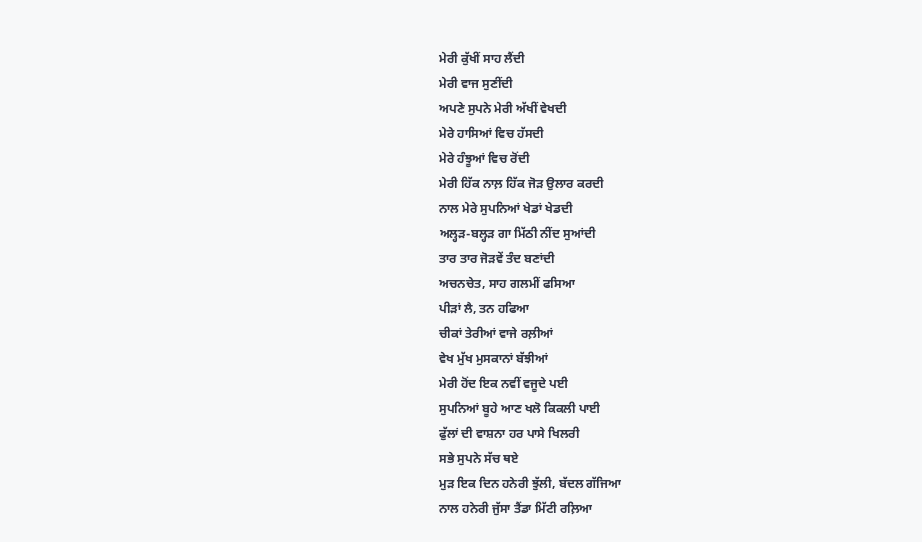ਮੇਰੀ ਕੁੱਖੀਂ ਸਾਹ ਲੈਂਦੀ
ਮੇਰੀ ਵਾਜ ਸੁਣੀਂਦੀ
ਅਪਣੇ ਸੁਪਨੇ ਮੇਰੀ ਅੱਖੀਂ ਵੇਖਦੀ
ਮੇਰੇ ਹਾਸਿਆਂ ਵਿਚ ਹੱਸਦੀ
ਮੇਰੇ ਹੰਝੂਆਂ ਵਿਚ ਰੋਂਦੀ
ਮੇਰੀ ਹਿੱਕ ਨਾਲ਼ ਹਿੱਕ ਜੋੜ ਉਲਾਰ ਕਰਦੀ
ਨਾਲ ਮੇਰੇ ਸੁਪਨਿਆਂ ਖੇਡਾਂ ਖੇਡਦੀ
ਅਲ੍ਹੜ-ਬਲ੍ਹੜ ਗਾ ਮਿੱਠੀ ਨੀਂਦ ਸੁਆਂਦੀ
ਤਾਰ ਤਾਰ ਜੋੜਵੇਂ ਤੰਦ ਬਣਾਂਦੀ
ਅਚਨਚੇਤ, ਸਾਹ ਗਲਮੀਂ ਫਸਿਆ
ਪੀੜਾਂ ਲੈ, ਤਨ ਹਫਿਆ
ਚੀਕਾਂ ਤੇਰੀਆਂ ਵਾਜੇ ਰਲ਼ੀਆਂ
ਵੇਖ ਮੁੱਖ ਮੁਸਕਾਨਾਂ ਬੱਝੀਆਂ
ਮੇਰੀ ਹੋਂਦ ਇਕ ਨਵੀਂ ਵਜੂਦੇ ਪਈ
ਸੁਪਨਿਆਂ ਬੂਹੇ ਆਣ ਖਲੋ ਕਿਕਲੀ ਪਾਈ
ਫੁੱਲਾਂ ਦੀ ਵਾਸ਼ਨਾ ਹਰ ਪਾਸੇ ਖਿਲਰੀ
ਸਭੇ ਸੁਪਨੇ ਸੱਚ ਥਏ
ਮੁੜ ਇਕ ਦਿਨ ਹਨੇਰੀ ਝੁੱਲੀ, ਬੱਦਲ ਗੱਜਿਆ
ਨਾਲ ਹਨੇਰੀ ਜੁੱਸਾ ਤੈਂਡਾ ਮਿੱਟੀ ਰਲ਼ਿਆ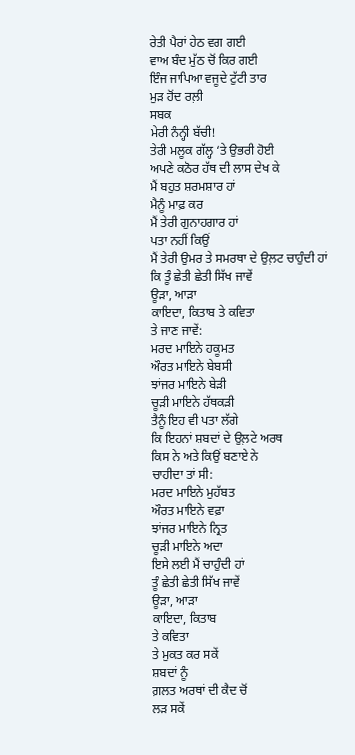ਰੇਤੀ ਪੈਰਾਂ ਹੇਠ ਵਗ ਗਈ
ਵਾਅ ਬੰਦ ਮੁੱਠ ਚੋਂ ਕਿਰ ਗਈ
ਇੰਜ ਜਾਪਿਆ ਵਜੂਦੇ ਟੁੱਟੀ ਤਾਰ
ਮੁੜ ਹੋਂਦ ਰਲ਼ੀ
ਸਬਕ
ਮੇਰੀ ਨੰਨ੍ਹੀ ਬੱਚੀ!
ਤੇਰੀ ਮਲੂਕ ਗੱਲ੍ਹ ‘ਤੇ ਉਭਰੀ ਹੋਈ
ਅਪਣੇ ਕਠੋਰ ਹੱਥ ਦੀ ਲਾਸ ਦੇਖ ਕੇ
ਮੈਂ ਬਹੁਤ ਸ਼ਰਮਸ਼ਾਰ ਹਾਂ
ਮੈਨੂੰ ਮਾਫ਼ ਕਰ
ਮੈਂ ਤੇਰੀ ਗੁਨਾਹਗਾਰ ਹਾਂ
ਪਤਾ ਨਹੀਂ ਕਿਉਂ
ਮੈਂ ਤੇਰੀ ਉਮਰ ਤੇ ਸਮਰਥਾ ਦੇ ਉਲ਼ਟ ਚਾਹੁੰਦੀ ਹਾਂ
ਕਿ ਤੂੰ ਛੇਤੀ ਛੇਤੀ ਸਿੱਖ ਜਾਵੇਂ
ਊੜਾ, ਆੜਾ
ਕਾਇਦਾ, ਕਿਤਾਬ ਤੇ ਕਵਿਤਾ
ਤੇ ਜਾਣ ਜਾਵੇਂ:
ਮਰਦ ਮਾਇਨੇ ਹਕੂਮਤ
ਔਰਤ ਮਾਇਨੇ ਬੇਬਸੀ
ਝਾਂਜਰ ਮਾਇਨੇ ਬੇੜੀ
ਚੂੜੀ ਮਾਇਨੇ ਹੱਥਕੜੀ
ਤੈਨੂੰ ਇਹ ਵੀ ਪਤਾ ਲੱਗੇ
ਕਿ ਇਹਨਾਂ ਸ਼ਬਦਾਂ ਦੇ ਉਲ਼ਟੇ ਅਰਥ
ਕਿਸ ਨੇ ਅਤੇ ਕਿਉਂ ਬਣਾਏ ਨੇ
ਚਾਹੀਦਾ ਤਾਂ ਸੀ:
ਮਰਦ ਮਾਇਨੇ ਮੁਹੱਬਤ
ਔਰਤ ਮਾਇਨੇ ਵਫ਼ਾ
ਝਾਂਜਰ ਮਾਇਨੇ ਨ੍ਰਿਤ
ਚੂੜੀ ਮਾਇਨੇ ਅਦਾ
ਇਸੇ ਲਈ ਮੈਂ ਚਾਹੁੰਦੀ ਹਾਂ
ਤੂੰ ਛੇਤੀ ਛੇਤੀ ਸਿੱਖ ਜਾਵੇਂ
ਊੜਾ, ਆੜਾ
ਕਾਇਦਾ, ਕਿਤਾਬ
ਤੇ ਕਵਿਤਾ
ਤੇ ਮੁਕਤ ਕਰ ਸਕੇਂ
ਸ਼ਬਦਾਂ ਨੂੰ
ਗ਼ਲਤ ਅਰਥਾਂ ਦੀ ਕੈਦ ਚੋਂ
ਲੜ ਸਕੇਂ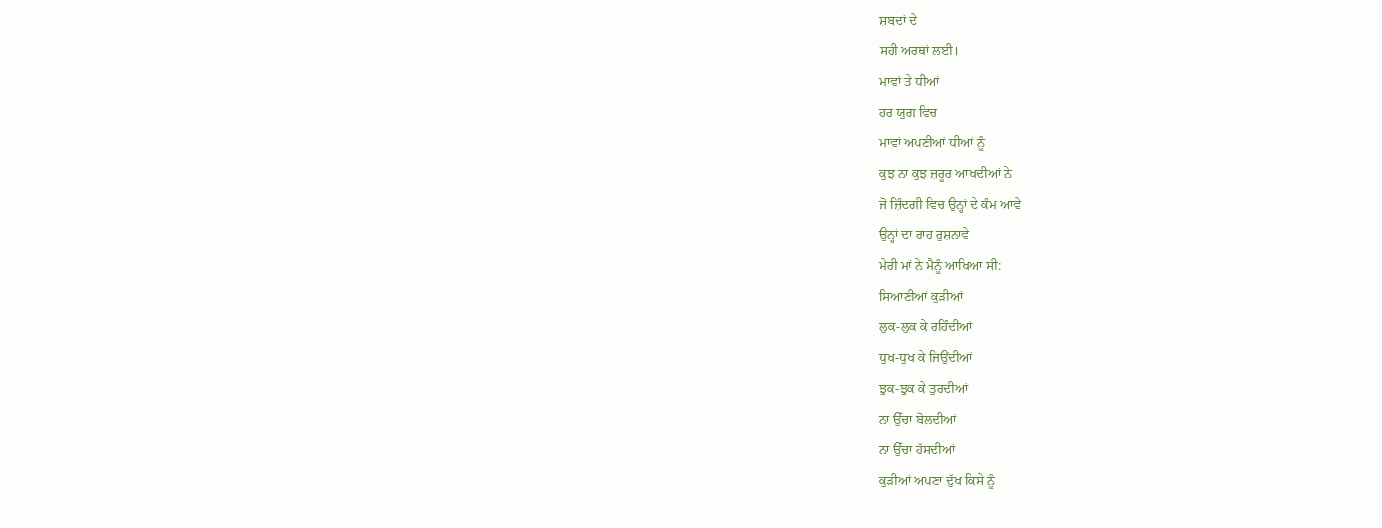ਸ਼ਬਦਾਂ ਦੇ
ਸਹੀ ਅਰਥਾਂ ਲਈ।
ਮਾਵਾਂ ਤੇ ਧੀਆਂ
ਹਰ ਯੁਗ ਵਿਚ
ਮਾਵਾਂ ਅਪਣੀਆਂ ਧੀਆਂ ਨੂੰ
ਕੁਝ ਨਾ ਕੁਝ ਜ਼ਰੂਰ ਆਖਦੀਆਂ ਨੇ
ਜੋ ਜ਼ਿੰਦਗੀ ਵਿਚ ਉਨ੍ਹਾਂ ਦੇ ਕੰਮ ਆਵੇ
ਉਨ੍ਹਾਂ ਦਾ ਰਾਹ ਰੁਸ਼ਨਾਵੇ
ਮੇਰੀ ਮਾਂ ਨੇ ਮੈਨੂੰ ਆਖਿਆ ਸੀ:
ਸਿਆਣੀਆਂ ਕੁੜੀਆਂ
ਲੁਕ-ਲੁਕ ਕੇ ਰਹਿੰਦੀਆਂ
ਧੁਖ-ਧੁਖ ਕੇ ਜਿਉਂਦੀਆਂ
ਝੁਕ-ਝੁਕ ਕੇ ਤੁਰਦੀਆਂ
ਨਾ ਉੱਚਾ ਬੋਲਦੀਆਂ
ਨਾ ਉੱਚਾ ਹੱਸਦੀਆਂ
ਕੁੜੀਆਂ ਅਪਣਾ ਦੁੱਖ ਕਿਸੇ ਨੂੰ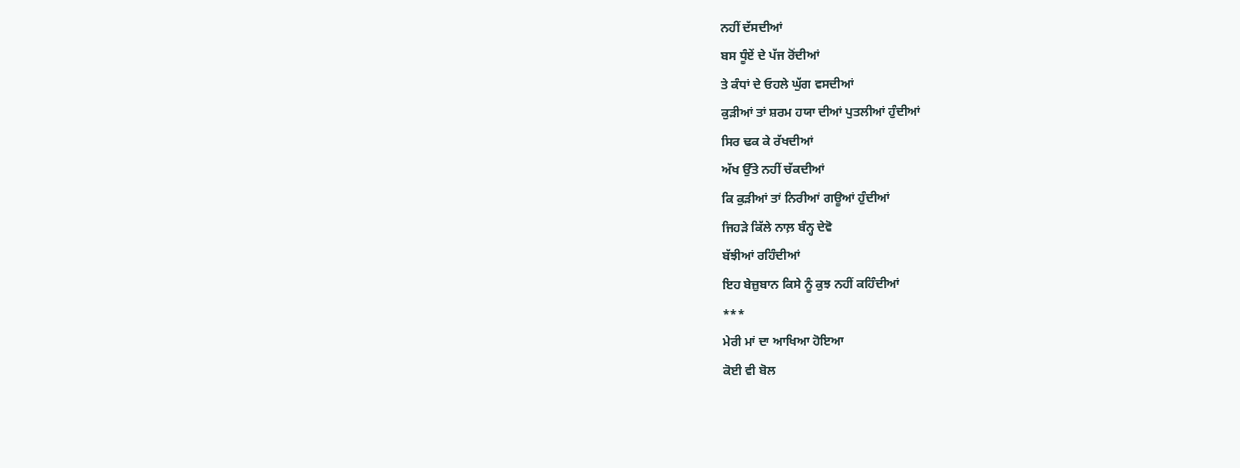ਨਹੀਂ ਦੱਸਦੀਆਂ
ਬਸ ਧੂੰਏਂ ਦੇ ਪੱਜ ਰੋਂਦੀਆਂ
ਤੇ ਕੰਧਾਂ ਦੇ ਓਹਲੇ ਘੁੱਗ ਵਸਦੀਆਂ
ਕੁੜੀਆਂ ਤਾਂ ਸ਼ਰਮ ਹਯਾ ਦੀਆਂ ਪੁਤਲੀਆਂ ਹੁੰਦੀਆਂ
ਸਿਰ ਢਕ ਕੇ ਰੱਖਦੀਆਂ
ਅੱਖ ਉੱਤੇ ਨਹੀਂ ਚੱਕਦੀਆਂ
ਕਿ ਕੁੜੀਆਂ ਤਾਂ ਨਿਰੀਆਂ ਗਊਆਂ ਹੁੰਦੀਆਂ
ਜਿਹੜੇ ਕਿੱਲੇ ਨਾਲ਼ ਬੰਨ੍ਹ ਦੇਵੋ
ਬੱਝੀਆਂ ਰਹਿੰਦੀਆਂ
ਇਹ ਬੇਜ਼ੁਬਾਨ ਕਿਸੇ ਨੂੰ ਕੁਝ ਨਹੀਂ ਕਹਿੰਦੀਆਂ
***
ਮੇਰੀ ਮਾਂ ਦਾ ਆਖਿਆ ਹੋਇਆ
ਕੋਈ ਵੀ ਬੋਲ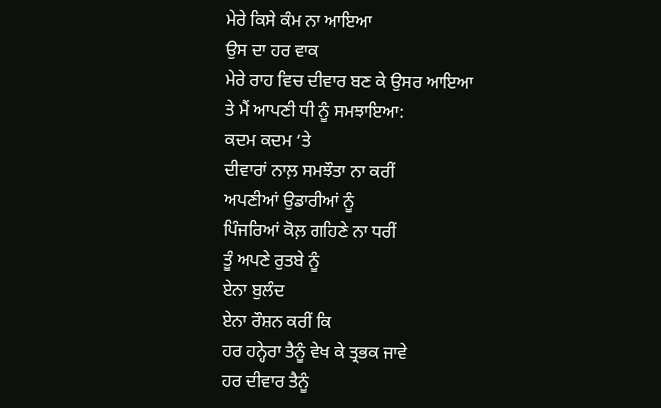ਮੇਰੇ ਕਿਸੇ ਕੰਮ ਨਾ ਆਇਆ
ਉਸ ਦਾ ਹਰ ਵਾਕ
ਮੇਰੇ ਰਾਹ ਵਿਚ ਦੀਵਾਰ ਬਣ ਕੇ ਉਸਰ ਆਇਆ
ਤੇ ਮੈਂ ਆਪਣੀ ਧੀ ਨੂੰ ਸਮਝਾਇਆ:
ਕਦਮ ਕਦਮ ‘ਤੇ
ਦੀਵਾਰਾਂ ਨਾਲ਼ ਸਮਝੌਤਾ ਨਾ ਕਰੀਂ
ਅਪਣੀਆਂ ਉਡਾਰੀਆਂ ਨੂੰ
ਪਿੰਜਰਿਆਂ ਕੋਲ਼ ਗਹਿਣੇ ਨਾ ਧਰੀਂ
ਤੂੰ ਅਪਣੇ ਰੁਤਬੇ ਨੂੰ
ਏਨਾ ਬੁਲੰਦ
ਏਨਾ ਰੌਸ਼ਨ ਕਰੀਂ ਕਿ
ਹਰ ਹਨ੍ਹੇਰਾ ਤੈਨੂੰ ਵੇਖ ਕੇ ਤ੍ਰਭਕ ਜਾਵੇ
ਹਰ ਦੀਵਾਰ ਤੈਨੂੰ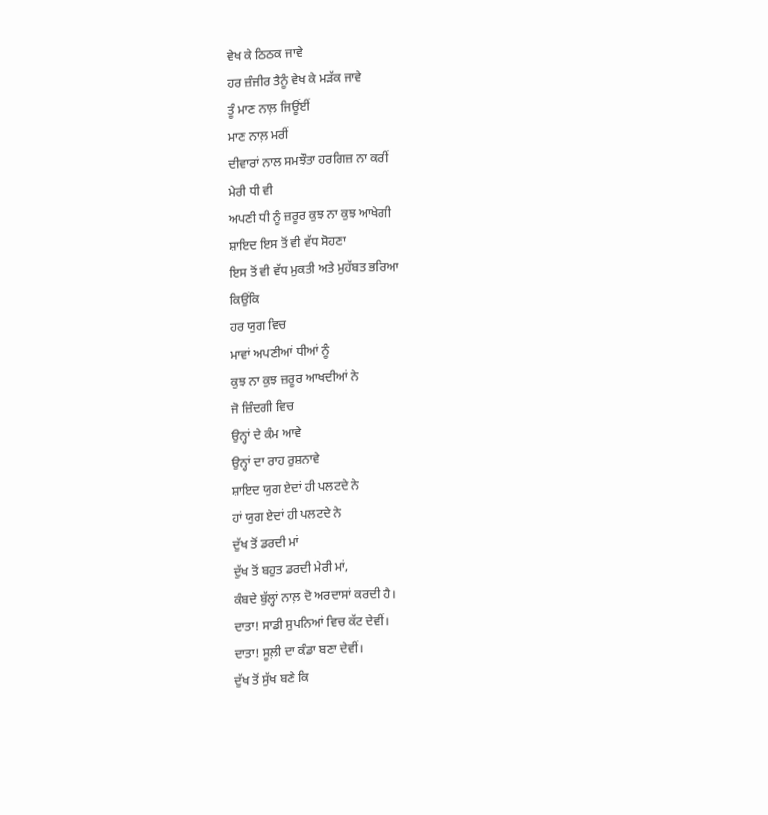ਵੇਖ ਕੇ ਠਿਠਕ ਜਾਵੇ
ਹਰ ਜ਼ੰਜੀਰ ਤੈਨੂੰ ਵੇਖ ਕੇ ਮੜੱਕ ਜਾਵੇ
ਤੂੰ ਮਾਣ ਨਾਲ਼ ਜਿਊਂਈਂ
ਮਾਣ ਨਾਲ਼ ਮਰੀਂ
ਦੀਵਾਰਾਂ ਨਾਲ ਸਮਝੌਤਾ ਹਰਗਿਜ਼ ਨਾ ਕਰੀਂ
ਮੇਰੀ ਧੀ ਵੀ
ਅਪਣੀ ਧੀ ਨੂੰ ਜ਼ਰੂਰ ਕੁਝ ਨਾ ਕੁਝ ਆਖੇਗੀ
ਸ਼ਾਇਦ ਇਸ ਤੋਂ ਵੀ ਵੱਧ ਸੋਹਣਾ
ਇਸ ਤੋਂ ਵੀ ਵੱਧ ਮੁਕਤੀ ਅਤੇ ਮੁਹੱਬਤ ਭਰਿਆ
ਕਿਉਂਕਿ
ਹਰ ਯੁਗ ਵਿਚ
ਮਾਵਾਂ ਅਪਣੀਆਂ ਧੀਆਂ ਨੂੰ
ਕੁਝ ਨਾ ਕੁਝ ਜ਼ਰੂਰ ਆਖਦੀਆਂ ਨੇ
ਜੋ ਜ਼ਿੰਦਗੀ ਵਿਚ
ਉਨ੍ਹਾਂ ਦੇ ਕੰਮ ਆਵੇ
ਉਨ੍ਹਾਂ ਦਾ ਰਾਹ ਰੁਸ਼ਨਾਵੇ
ਸ਼ਾਇਦ ਯੁਗ ਏਦਾਂ ਹੀ ਪਲਟਦੇ ਨੇ
ਹਾਂ ਯੁਗ ਏਦਾਂ ਹੀ ਪਲਟਦੇ ਨੇ
ਦੁੱਖ ਤੋਂ ਡਰਦੀ ਮਾਂ
ਦੁੱਖ ਤੋਂ ਬਹੁਤ ਡਰਦੀ ਮੇਰੀ ਮਾਂ,
ਕੰਬਦੇ ਬੁੱਲ੍ਹਾਂ ਨਾਲ਼ ਦੋ ਅਰਦਾਸਾਂ ਕਰਦੀ ਹੈ।
ਦਾਤਾ! ਸਾਡੀ ਸੁਪਨਿਆਂ ਵਿਚ ਕੱਟ ਦੇਵੀਂ।
ਦਾਤਾ! ਸੂਲ਼ੀ ਦਾ ਕੰਡਾ ਬਣਾ ਦੇਵੀਂ।
ਦੁੱਖ ਤੋਂ ਸੁੱਖ ਬਣੇ ਕਿ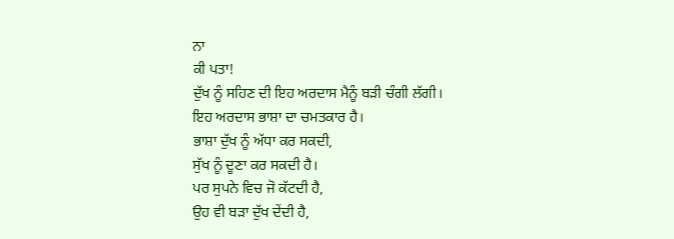ਨਾ
ਕੀ ਪਤਾ!
ਦੁੱਖ ਨੂੰ ਸਹਿਣ ਦੀ ਇਹ ਅਰਦਾਸ ਮੈਨੂੰ ਬੜੀ ਚੰਗੀ ਲੱਗੀ।
ਇਹ ਅਰਦਾਸ ਭਾਸ਼ਾ ਦਾ ਚਮਤਕਾਰ ਹੈ।
ਭਾਸ਼ਾ ਦੁੱਖ ਨੂੰ ਅੱਧਾ ਕਰ ਸਕਦੀ,
ਸੁੱਖ ਨੂੰ ਦੂਣਾ ਕਰ ਸਕਦੀ ਹੈ।
ਪਰ ਸੁਪਨੇ ਵਿਚ ਜੋ ਕੱਟਦੀ ਹੈ,
ਉਹ ਵੀ ਬੜਾ ਦੁੱਖ ਦੇਂਦੀ ਹੈ,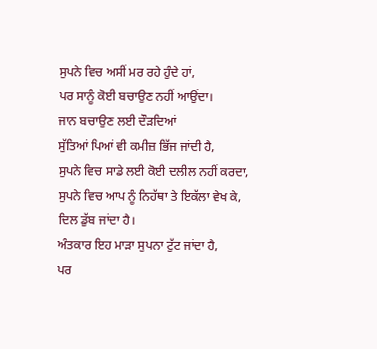ਸੁਪਨੇ ਵਿਚ ਅਸੀਂ ਮਰ ਰਹੇ ਹੁੰਦੇ ਹਾਂ,
ਪਰ ਸਾਨੂੰ ਕੋਈ ਬਚਾਉਣ ਨਹੀਂ ਆਉਂਦਾ।
ਜਾਨ ਬਚਾਉਣ ਲਈ ਦੌੜਦਿਆਂ
ਸੁੱਤਿਆਂ ਪਿਆਂ ਵੀ ਕਮੀਜ਼ ਭਿੱਜ ਜਾਂਦੀ ਹੈ,
ਸੁਪਨੇ ਵਿਚ ਸਾਡੇ ਲਈ ਕੋਈ ਦਲੀਲ ਨਹੀਂ ਕਰਦਾ,
ਸੁਪਨੇ ਵਿਚ ਆਪ ਨੂੰ ਨਿਹੱਥਾ ਤੇ ਇਕੱਲਾ ਵੇਖ ਕੇ,
ਦਿਲ ਡੁੱਬ ਜਾਂਦਾ ਹੈ।
ਅੰਤਕਾਰ ਇਹ ਮਾੜਾ ਸੁਪਨਾ ਟੁੱਟ ਜਾਂਦਾ ਹੈ,
ਪਰ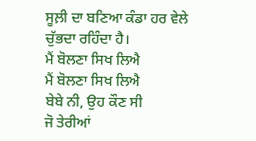ਸੂਲ਼ੀ ਦਾ ਬਣਿਆ ਕੰਡਾ ਹਰ ਵੇਲੇ ਚੁੱਭਦਾ ਰਹਿੰਦਾ ਹੈ।
ਮੈਂ ਬੋਲਣਾ ਸਿਖ ਲਿਐ
ਮੈਂ ਬੋਲਣਾ ਸਿਖ ਲਿਐ
ਬੇਬੇ ਨੀ, ਉਹ ਕੌਣ ਸੀ
ਜੋ ਤੇਰੀਆਂ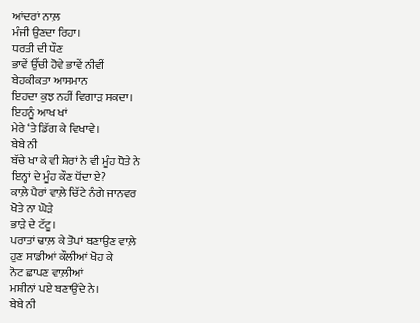ਆਂਦਰਾਂ ਨਾਲ਼
ਮੰਜੀ ਉਣਦਾ ਰਿਹਾ।
ਧਰਤੀ ਦੀ ਧੌਣ
ਭਾਵੇਂ ਉੱਚੀ ਹੋਵੇ ਭਾਵੇਂ ਨੀਵੀਂ
ਬੇਹਕੀਕਤਾ ਆਸਮਾਨ
ਇਹਦਾ ਕੁਝ ਨਹੀਂ ਵਿਗਾੜ ਸਕਦਾ।
ਇਹਨੂੰ ਆਖ ਖਾਂ
ਮੇਰੇ ‘ਤੇ ਡਿੱਗ ਕੇ ਵਿਖਾਵੇ।
ਬੇਬੇ ਨੀ
ਬੱਚੇ ਖਾ ਕੇ ਵੀ ਸ਼ੇਰਾਂ ਨੇ ਵੀ ਮੂੰਹ ਧੋਤੇ ਨੇ
ਇਨ੍ਹਾਂ ਦੇ ਮੂੰਹ ਕੌਣ ਧੋਂਦਾ ਏ?
ਕਾਲ਼ੇ ਪੈਰਾਂ ਵਾਲ਼ੇ ਚਿੱਟੇ ਨੰਗੇ ਜਾਨਵਰ
ਖੋਤੇ ਨਾ ਘੋੜੇ
ਭਾੜੇ ਦੇ ਟੱਟੂ।
ਪਰਾਤਾਂ ਢਾਲ਼ ਕੇ ਤੋਪਾਂ ਬਣਾਉਣ ਵਾਲ਼ੇ
ਹੁਣ ਸਾਡੀਆਂ ਕੌਲੀਆਂ ਖੋਹ ਕੇ
ਨੋਟ ਛਾਪਣ ਵਾਲ਼ੀਆਂ
ਮਸ਼ੀਨਾਂ ਪਏ ਬਣਾਉਂਦੇ ਨੇ।
ਬੇਬੇ ਨੀ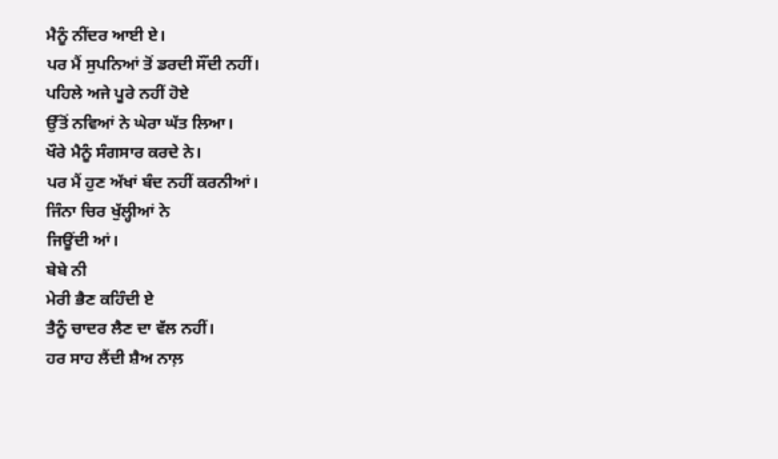ਮੈਨੂੰ ਨੀਂਦਰ ਆਈ ਏ।
ਪਰ ਮੈਂ ਸੁਪਨਿਆਂ ਤੋਂ ਡਰਦੀ ਸੌਂਦੀ ਨਹੀਂ।
ਪਹਿਲੇ ਅਜੇ ਪੂਰੇ ਨਹੀਂ ਹੋਏ
ਉੱਤੋਂ ਨਵਿਆਂ ਨੇ ਘੇਰਾ ਘੱਤ ਲਿਆ।
ਖੌਰੇ ਮੈਨੂੰ ਸੰਗਸਾਰ ਕਰਦੇ ਨੇ।
ਪਰ ਮੈਂ ਹੁਣ ਅੱਖਾਂ ਬੰਦ ਨਹੀਂ ਕਰਨੀਆਂ।
ਜਿੰਨਾ ਚਿਰ ਖੁੱਲ੍ਹੀਆਂ ਨੇ
ਜਿਊਂਦੀ ਆਂ।
ਬੇਬੇ ਨੀ
ਮੇਰੀ ਭੈਣ ਕਹਿੰਦੀ ਏ
ਤੈਨੂੰ ਚਾਦਰ ਲੈਣ ਦਾ ਵੱਲ ਨਹੀਂ।
ਹਰ ਸਾਹ ਲੈਂਦੀ ਸ਼ੈਅ ਨਾਲ਼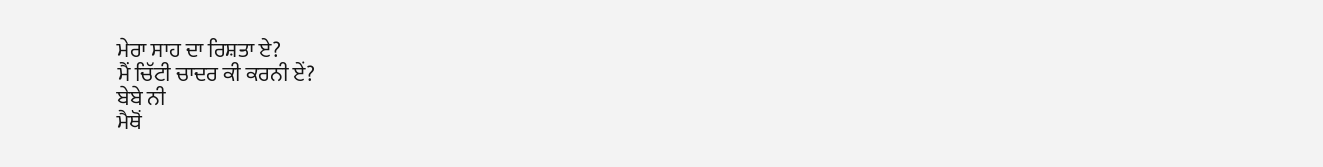ਮੇਰਾ ਸਾਹ ਦਾ ਰਿਸ਼ਤਾ ਏ?
ਮੈਂ ਚਿੱਟੀ ਚਾਦਰ ਕੀ ਕਰਨੀ ਏਂ?
ਬੇਬੇ ਨੀ
ਮੈਥੋਂ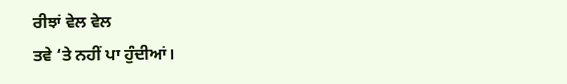ਰੀਝਾਂ ਵੇਲ ਵੇਲ
ਤਵੇ ‘ਤੇ ਨਹੀਂ ਪਾ ਹੁੰਦੀਆਂ।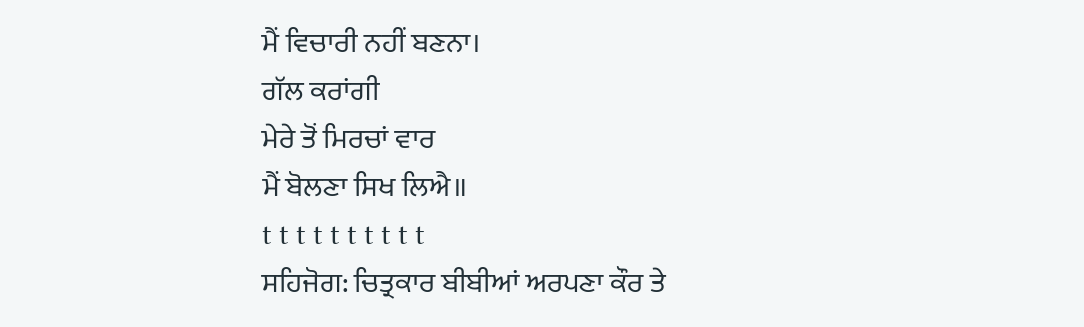ਮੈਂ ਵਿਚਾਰੀ ਨਹੀਂ ਬਣਨਾ।
ਗੱਲ ਕਰਾਂਗੀ
ਮੇਰੇ ਤੋਂ ਮਿਰਚਾਂ ਵਾਰ
ਮੈਂ ਬੋਲਣਾ ਸਿਖ ਲਿਐ॥
t t t t t t t t t t
ਸਹਿਜੋਗ: ਚਿਤ੍ਰਕਾਰ ਬੀਬੀਆਂ ਅਰਪਣਾ ਕੌਰ ਤੇ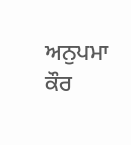ਅਨੁਪਮਾ ਕੌਰ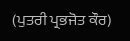(ਪੁਤਰੀ ਪ੍ਰਭਜੋਤ ਕੌਰ)